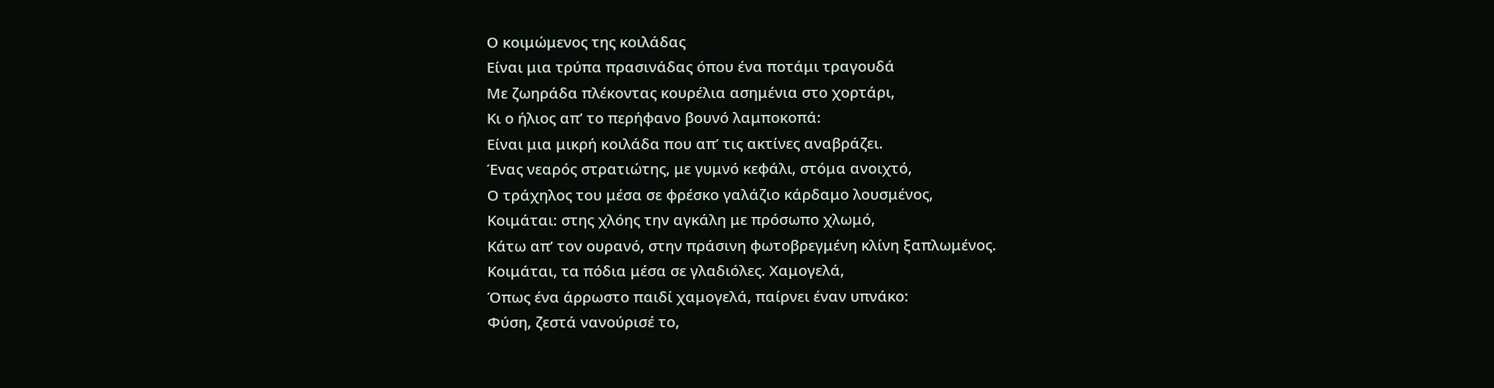Ο κοιμώμενος της κοιλάδας
Είναι μια τρύπα πρασινάδας όπου ένα ποτάμι τραγουδά
Με ζωηράδα πλέκοντας κουρέλια ασημένια στο χορτάρι,
Κι ο ήλιος απ’ το περήφανο βουνό λαμποκοπά:
Είναι μια μικρή κοιλάδα που απ’ τις ακτίνες αναβράζει.
Ένας νεαρός στρατιώτης, με γυμνό κεφάλι, στόμα ανοιχτό,
Ο τράχηλος του μέσα σε φρέσκο γαλάζιο κάρδαμο λουσμένος,
Κοιμάται: στης χλόης την αγκάλη με πρόσωπο χλωμό,
Κάτω απ’ τον ουρανό, στην πράσινη φωτοβρεγμένη κλίνη ξαπλωμένος.
Κοιμάται, τα πόδια μέσα σε γλαδιόλες. Χαμογελά,
Όπως ένα άρρωστο παιδί χαμογελά, παίρνει έναν υπνάκο:
Φύση, ζεστά νανούρισέ το,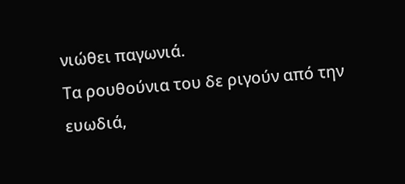νιώθει παγωνιά.
Τα ρουθούνια του δε ριγούν από την ευωδιά,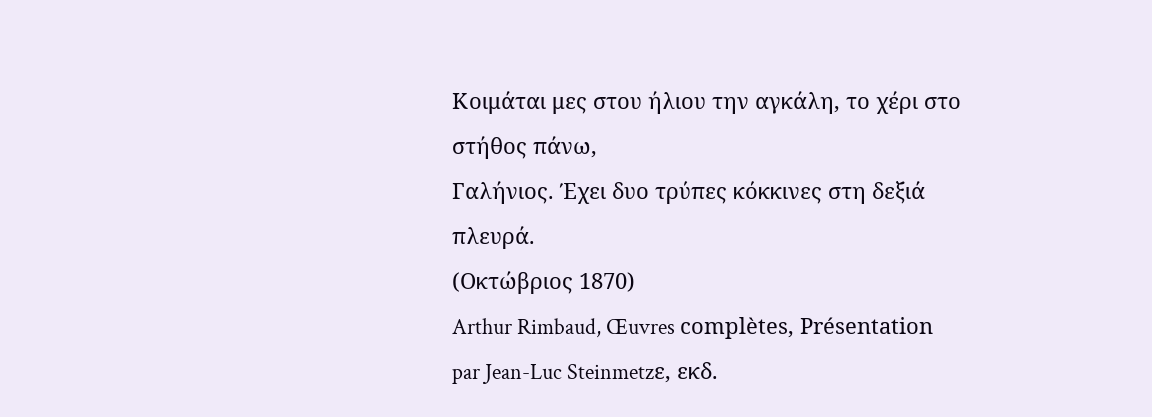Κοιμάται μες στου ήλιου την αγκάλη, το χέρι στο στήθος πάνω,
Γαλήνιος. Έχει δυο τρύπες κόκκινες στη δεξιά πλευρά.
(Οκτώβριος 1870)
Arthur Rimbaud, Œuvres complètes, Présentation par Jean-Luc Steinmetzε, εκδ.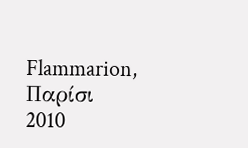Flammarion, Παρίσι 2010